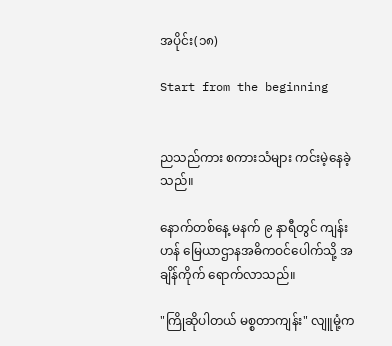အပိုင်း(၁၈)

Start from the beginning


ညသည်ကား စကားသံများ ကင်းမဲ့နေခဲ့သည်။

နောက်တစ်နေ့ မနက် ၉ နာရီတွင် ကျန်းဟန် မြေယာဌာနအဓိကဝင်ပေါက်သို့ အချိန်ကိုက် ရောက်လာသည်။

"ကြိုဆိုပါတယ် မစ္စတာကျန်း" လျူမုံ့က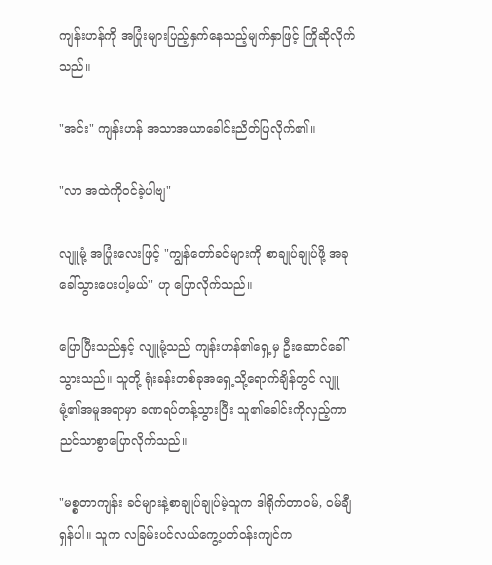ကျန်းဟန်ကို အပြုံးများပြည့်နှက်နေသည့်မျက်နှာဖြင့် ကြိုဆိုလိုက်သည်။

"အင်း" ကျန်းဟန် အသာအယာခေါင်းညိတ်ပြလိုက်၏။

"လာ အထဲကိုဝင်ခဲ့ပါဗျ"

လျူမုံ့ အပြုံးလေးဖြင့် "ကျွန်တော်ခင်များကို စာချုပ်ချုပ်ဖို့ အခုခေါ်သွားပေးပါ့မယ်" ဟု ပြောလိုက်သည်။

ပြောပြီးသည်နှင့် လျူမုံ့သည် ကျန်းဟန်၏ရှေ့မှ ဦးဆောင်ခေါ်သွားသည်။ သူတို့ ရုံးခန်းတစ်ခုအရှေ့သို့ရောက်ချိန်တွင် လျူမုံ့၏အမူအရာမှာ ခဏရပ်တန့်သွားပြီး သူ၏ခေါင်းကိုလှည့်ကာ ညင်သာစွာပြောလိုက်သည်။

"မစ္စတာကျန်း ခင်များနဲ့စာချုပ်ချုပ်မဲ့သူက ဒါရိုက်တာဝမ်, ဝမ်ချီရှန်ပါ။ သူက လခြမ်းပင်လယ်ကွေ့ပတ်ဝန်းကျင်က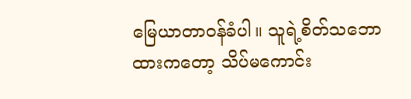မြေယာတာဝန်ခံပါ။ သူရဲ့စိတ်သဘောထားကတော့ သိပ်မကောင်း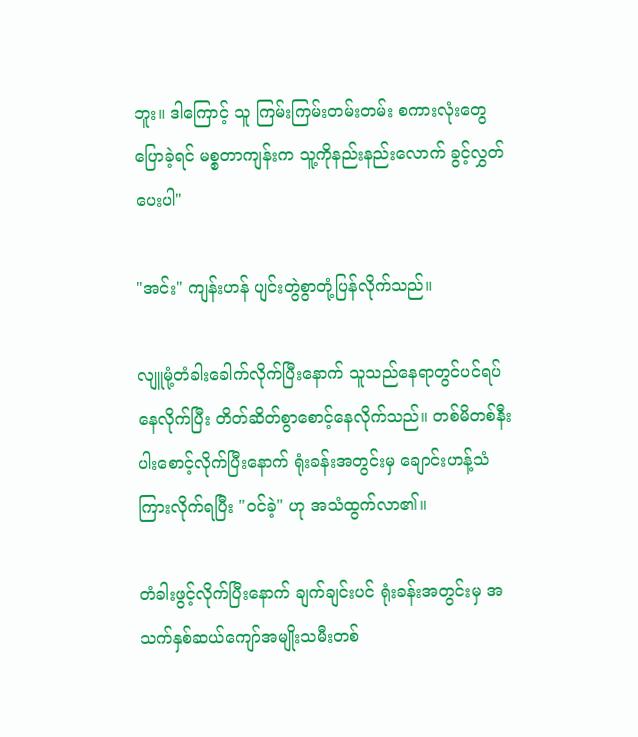ဘူး။ ဒါကြောင့် သူ ကြမ်းကြမ်းတမ်းတမ်း စကားလုံးတွေပြောခဲ့ရင် မစ္စတာကျန်းက သူ့ကိုနည်းနည်းလောက် ခွင့်လွှတ်ပေးပါ"

"အင်း" ကျန်းဟန် ပျင်းတွဲစွာတုံ့ပြန်လိုက်သည်။

လျူမုံ့တံခါးခေါက်လိုက်ပြီးနောက် သူသည်နေရာတွင်ပင်ရပ်နေလိုက်ပြီး တိတ်ဆိတ်စွာစောင့်နေလိုက်သည်။ တစ်မိတစ်နီးပါးစောင့်လိုက်ပြီးနောက် ရုံးခန်းအတွင်းမှ ချောင်းဟန့်သံကြားလိုက်ရပြီး "ဝင်ခဲ့" ဟု အသံထွက်လာ၏။

တံခါးဖွင့်လိုက်ပြီးနောက် ချက်ချင်းပင် ရုံးခန်းအတွင်းမှ အသက်နှစ်ဆယ်ကျော်အမျိုးသမီးတစ်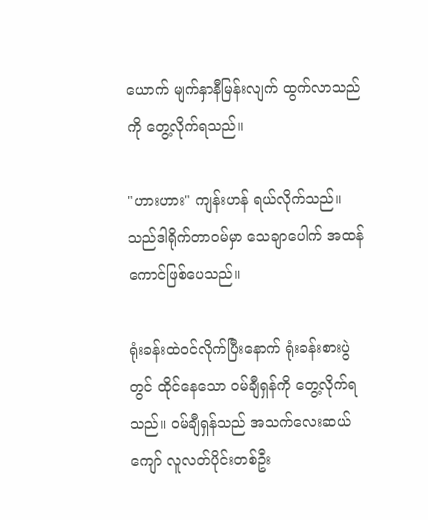ယောက် မျက်နှာနီမြန်းလျက် ထွက်လာသည်ကို တွေ့လိုက်ရသည်။

"ဟားဟား" ကျန်းဟန် ရယ်လိုက်သည်။ သည်ဒါရိုက်တာဝမ်မှာ သေချာပေါက် အထန်ကောင်ဖြစ်ပေသည်။

ရုံးခန်းထဲဝင်လိုက်ပြီးနောက် ရုံးခန်းစားပွဲတွင် ထိုင်နေသော ဝမ်ချီရှန်ကို တွေ့လိုက်ရသည်။ ဝမ်ချီရှန်သည် အသက်လေးဆယ်ကျော် လူလတ်ပိုင်းတစ်ဦး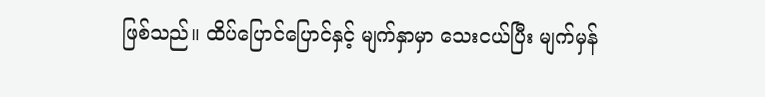ဖြစ်သည်။ ထိပ်ပြောင်ပြောင်နှင့် မျက်နှာမှာ သေးငယ်ပြီး မျက်မှန်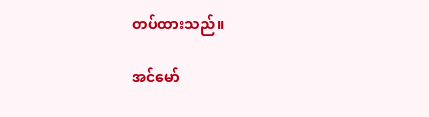တပ်ထားသည်။

အင်မော်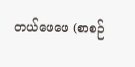တယ်ဖေဖေ (စာစဉ်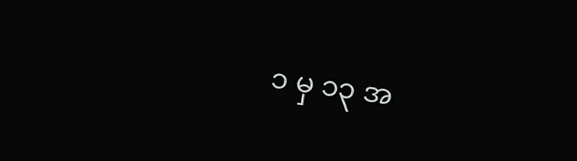၁ မှ ၁၃ အ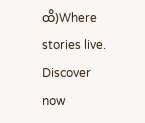ထိ)Where stories live. Discover now